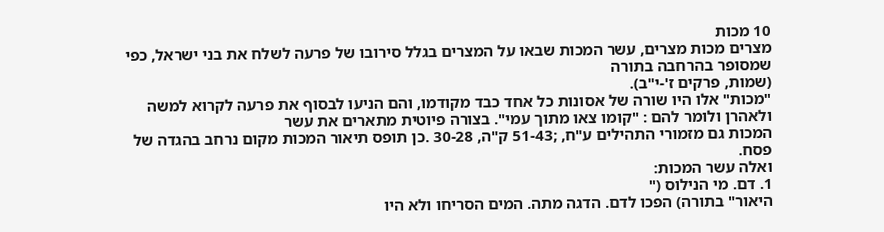10 מכות
מצרים מכות מצרים, עשר המכות שבאו על המצרים בגלל סירובו של פרעה לשלח את בני ישראל, כפי שמסופר בהרחבה בתורה
(שמות, פרקים ז'-י"ב).
"מכות" אלו היו שורה של אסונות כל אחד כבד מקודמו, והם הניעו לבסוף את פרעה לקרוא למשה ולאהרן ולומר להם : "קומו צאו מתוך עמי". בצורה פיוטית מתארים את עשר
המכות גם מזמורי התהילים ע"ח, ;51-43 ק"ה, 30-28 .כן תופס תיאור המכות מקום נרחב בהגדה של פסח.
ואלה עשר המכות:
1. דם. מי הנילוס ("
היאור" בתורה) הפכו לדם. הדגה מתה. המים הסריחו ולא היו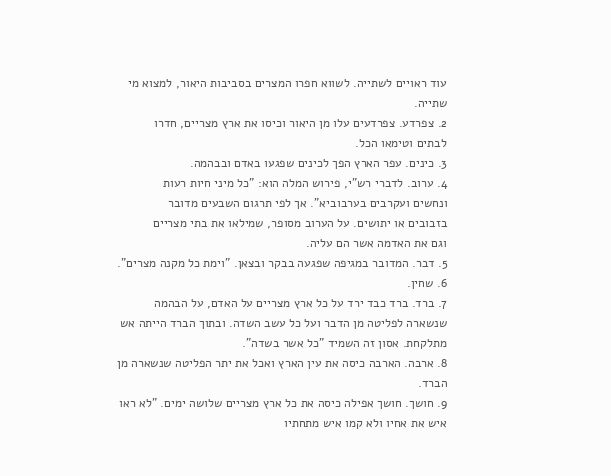עוד ראויים לשתייה. לשווא חפרו המצרים בסביבות היאור, למצוא מי שתייה.
2. צפרדע. צפרדעים עלו מן היאור וכיסו את ארץ מצריים, חדרו
לבתים וטימאו הכל.
3. כינים. עפר הארץ הפך לכינים שפגעו באדם ובבהמה.
4. ערוב. לדברי רש"י, פירוש המלה הוא: "כל מיני חיות רעות
ונחשים ועקרבים בערבוביא". אך לפי תרגום השבעים מדובר
בזבובים או יתושים. על הערוב מסופר, שמילאו את בתי מצריים
וגם את האדמה אשר הם עליה.
5. דבר. המדובר במגיפה שפגעה בבקר ובצאן. "וימת כל מקנה מצרים".
6. שחין.
7. ברד. ברד כבד ירד על כל ארץ מצריים על האדם, על הבהמה
שנשארה לפליטה מן הדבר ועל כל עשב השדה. ובתוך הברד הייתה אש מתלקחת. אסון זה השמיד "כל אשר בשדה".
8. ארבה. הארבה כיסה את עין הארץ ואכל את יתר הפליטה שנשארה מן הברד.
9. חושך. חושך אפילה כיסה את כל ארץ מצריים שלושה ימים. "לא ראו איש את אחיו ולא קמו איש מתחתיו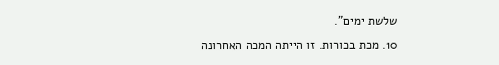שלשת ימים".
10. מכת בכורות. זו הייתה המכה האחרונה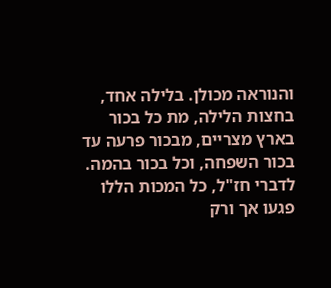והנוראה מכולן. בלילה אחד, בחצות הלילה, מת כל בכור בארץ מצריים, מבכור פרעה עד בכור השפחה, וכל בכור בהמה. לדברי חז"ל, כל המכות הללו פגעו אך ורק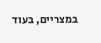במצריים, בעוד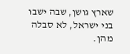שארץ גושן, שבה ישבו בני ישראל, לא סבלה מהן.